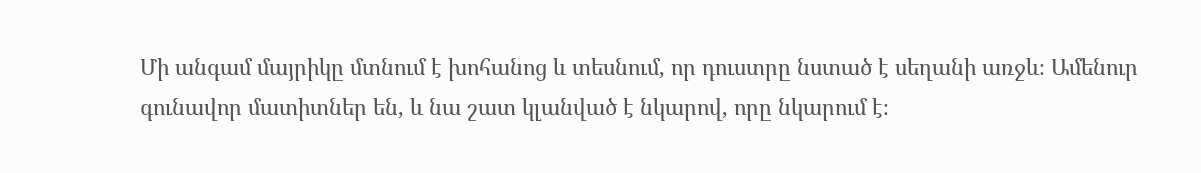Մի անգամ մայրիկը մտնում է խոհանոց և տեսնում, որ դուստրը նստած է սեղանի առջև։ Ամենուր գունավոր մատիտներ են, և նա շատ կլանված է նկարով, որը նկարում է։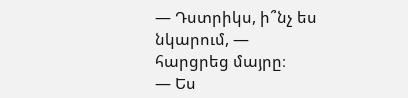— Դստրիկս, ի՞նչ ես նկարում, — հարցրեց մայրը։
— Ես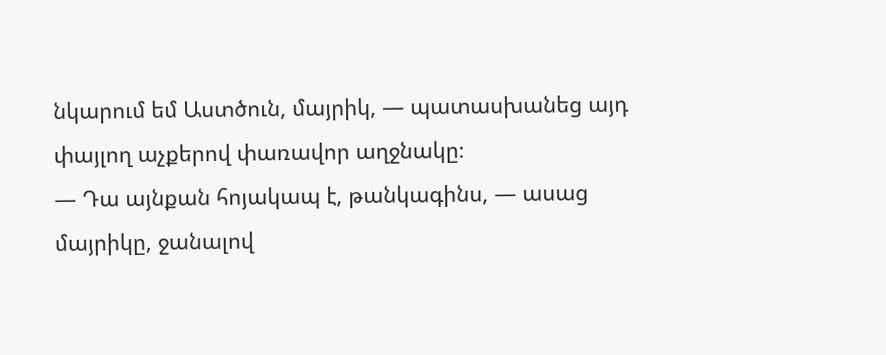նկարում եմ Աստծուն, մայրիկ, — պատասխանեց այդ փայլող աչքերով փառավոր աղջնակը։
— Դա այնքան հոյակապ է, թանկագինս, — ասաց մայրիկը, ջանալով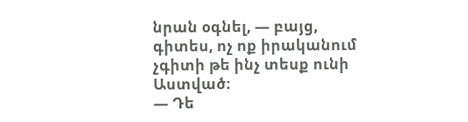նրան օգնել, — բայց, գիտես, ոչ ոք իրականում չգիտի թե ինչ տեսք ունի Աստված։
— Դե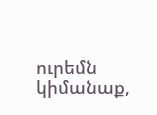ուրեմն կիմանաք,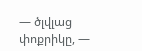— ծլվլաց փոքրիկը, —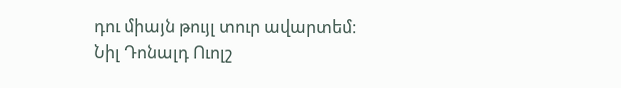դու միայն թույլ տուր ավարտեմ։
Նիլ Դոնալդ Ուոլշ